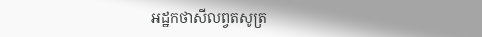អដ្ឋកថាសីលព្វតសូត្រ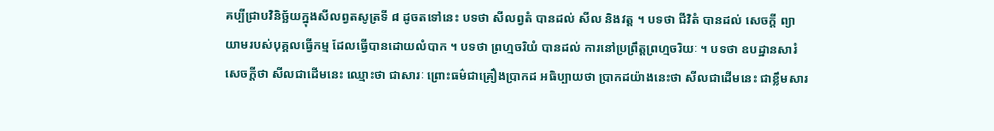គប្បីជ្រាបវិនិច្ឆ័យក្នុងសីលព្វតសូត្រទី ៨ ដូចតទៅនេះ បទថា សីលព្វតំ បានដល់ សីល និងវត្ត ។ បទថា ជីវិតំ បានដល់ សេចក្តី ព្យាយាមរបស់បុគ្គលធ្វើកម្ម ដែលធ្វើបានដោយលំបាក ។ បទថា ព្រហ្មចរិយំ បានដល់ ការនៅប្រព្រឹត្តព្រហ្មចរិយៈ ។ បទថា ឧបដ្ឋានសារំ សេចក្តីថា សីលជាដើមនេះ ឈ្មោះថា ជាសារៈ ព្រោះធម៌ជាគ្រឿងប្រាកដ អធិប្បាយថា ប្រាកដយ៉ាងនេះថា សីលជាដើមនេះ ជាខ្លឹមសារ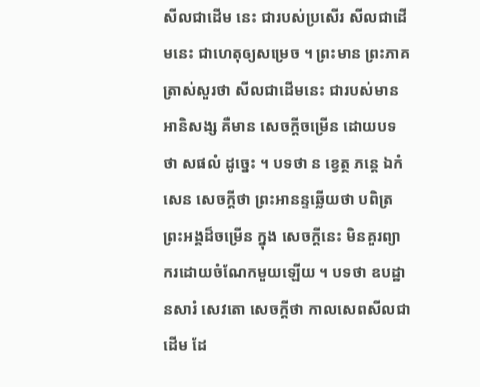សីលជាដើម នេះ ជារបស់ប្រសើរ សីលជាដើមនេះ ជាហេតុឲ្យសម្រេច ។ ព្រះមាន ព្រះភាគត្រាស់សួរថា សីលជាដើមនេះ ជារបស់មានអានិសង្ស គឺមាន សេចក្តីចម្រើន ដោយបទថា សផលំ ដូច្នេះ ។ បទថា ន ខ្វេត្ថ ភន្តេ ឯកំសេន សេចក្តីថា ព្រះអានន្ទឆ្លើយថា បពិត្រព្រះអង្គដ៏ចម្រើន ក្នុង សេចក្តីនេះ មិនគួរព្យាករដោយចំណែកមួយឡើយ ។ បទថា ឧបដ្ឋានសារំ សេវតោ សេចក្តីថា កាលសេពសីលជាដើម ដែ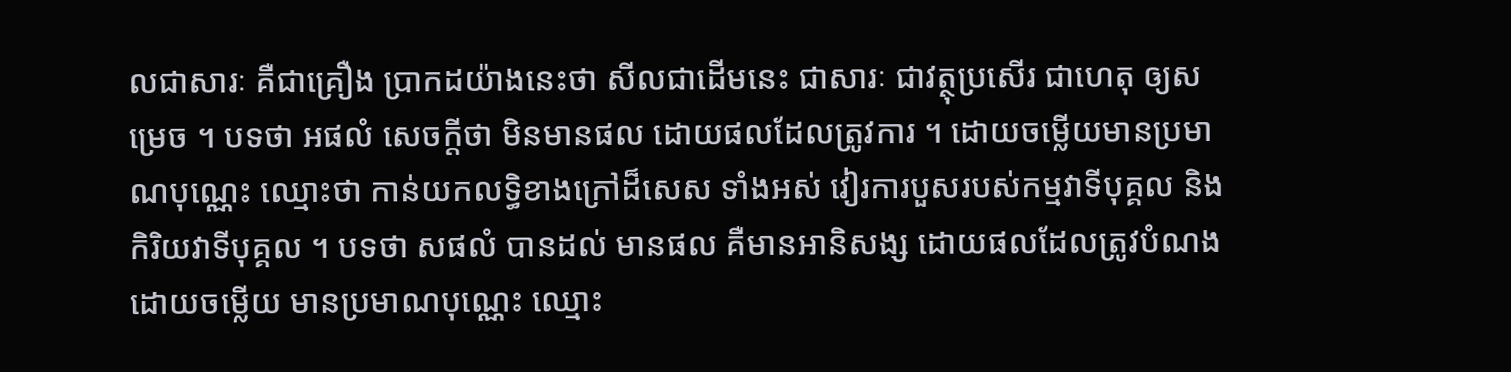លជាសារៈ គឺជាគ្រឿង ប្រាកដយ៉ាងនេះថា សីលជាដើមនេះ ជាសារៈ ជាវត្ថុប្រសើរ ជាហេតុ ឲ្យសម្រេច ។ បទថា អផលំ សេចក្តីថា មិនមានផល ដោយផលដែលត្រូវការ ។ ដោយចម្លើយមានប្រមាណបុណ្ណេះ ឈ្មោះថា កាន់យកលទ្ធិខាងក្រៅដ៏សេស ទាំងអស់ វៀរការបួសរបស់កម្មវាទីបុគ្គល និងកិរិយវាទីបុគ្គល ។ បទថា សផលំ បានដល់ មានផល គឺមានអានិសង្ស ដោយផលដែលត្រូវបំណង ដោយចម្លើយ មានប្រមាណបុណ្ណេះ ឈ្មោះ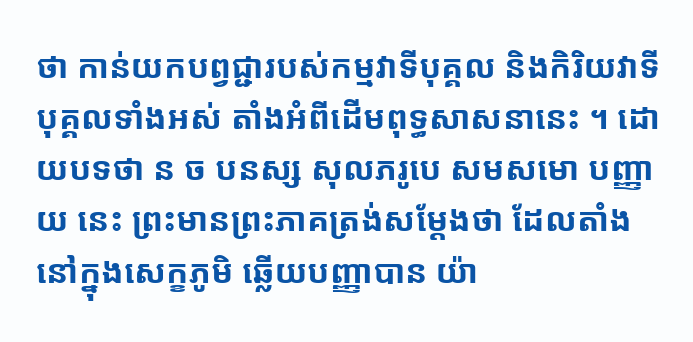ថា កាន់យកបព្វជ្ជារបស់កម្មវាទីបុគ្គល និងកិរិយវាទីបុគ្គលទាំងអស់ តាំងអំពីដើមពុទ្ធសាសនានេះ ។ ដោយបទថា ន ច បនស្ស សុលភរូបេ សមសមោ បញ្ញាយ នេះ ព្រះមានព្រះភាគត្រង់សម្តែងថា ដែលតាំងនៅក្នុងសេក្ខភូមិ ឆ្លើយបញ្ញាបាន យ៉ា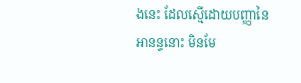ងនេះ ដែលស្មើដោយបញ្ញានៃអានន្ទនោះ មិនមែ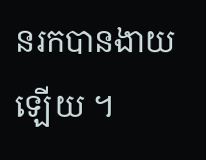នរកបានងាយឡើយ ។